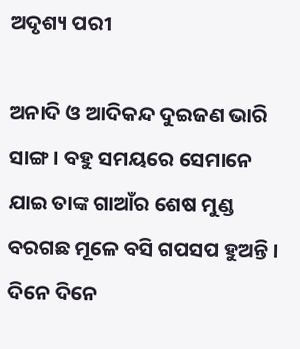ଅଦୃଶ୍ୟ ପରୀ

ଅନାଦି ଓ ଆଦିକନ୍ଦ ଦୁଇଜଣ ଭାରି ସାଙ୍ଗ । ବହୁ ସମୟରେ ସେମାନେ ଯାଇ ତାଙ୍କ ଗାଆଁର ଶେଷ ମୁଣ୍ଡ ବରଗଛ ମୂଳେ ବସି ଗପସପ ହୁଅନ୍ତି । ଦିନେ ଦିନେ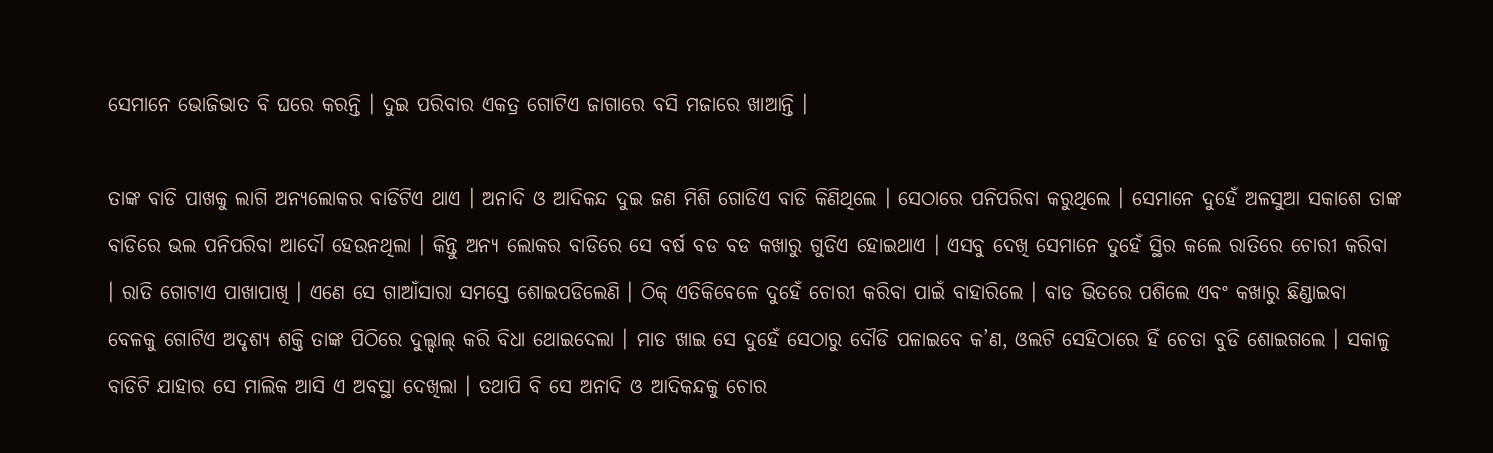ସେମାନେ ଭୋଜିଭାତ ବି ଘରେ କରନ୍ତି । ଦୁଇ ପରିବାର ଏକତ୍ର ଗୋଟିଏ ଜାଗାରେ ବସି ମଜାରେ ଖାଆନ୍ତି ।

ତାଙ୍କ ବାଡି ପାଖକୁ ଲାଗି ଅନ୍ୟଲୋକର ବାଡିଟିଏ ଥାଏ । ଅନାଦି ଓ ଆଦିକନ୍ଦ ଦୁଇ ଜଣ ମିଶି ଗୋଡିଏ ବାଡି କିଣିଥିଲେ । ସେଠାରେ ପନିପରିବା କରୁଥିଲେ । ସେମାନେ ଦୁହେଁ ଅଳସୁଆ ସକାଶେ ତାଙ୍କ ବାଡିରେ ଭଲ ପନିପରିବା ଆଦୌ ହେଉନଥିଲା । କିନ୍ତୁ ଅନ୍ୟ ଲୋକର ବାଡିରେ ସେ ବର୍ଷ ବଡ ବଡ କଖାରୁ ଗୁଡିଏ ହୋଇଥାଏ । ଏସବୁ ଦେଖି ସେମାନେ ଦୁହେଁ ସ୍ଥିର କଲେ ରାତିରେ ଚୋରୀ କରିବା । ରାତି ଗୋଟାଏ ପାଖାପାଖି । ଏଣେ ସେ ଗାଆଁସାରା ସମସ୍ତେ ଶୋଇପଡିଲେଣି । ଠିକ୍ ଏତିକିବେଳେ ଦୁହେଁ ଚୋରୀ କରିବା ପାଇଁ ବାହାରିଲେ । ବାଡ ଭିତରେ ପଶିଲେ ଏବଂ କଖାରୁ ଛିଣ୍ଡାଇବା ବେଳକୁ ଗୋଟିଏ ଅଦୃଶ୍ୟ ଶକ୍ତି ତାଙ୍କ ପିଠିରେ ଦୁଲ୍ଦାଲ୍ କରି ବିଧା ଥୋଇଦେଲା । ମାଡ ଖାଇ ସେ ଦୁହେଁ ସେଠାରୁ ଦୌଡି ପଳାଇବେ କ’ଣ, ଓଲଟି ସେହିଠାରେ ହିଁ ଚେତା ବୁଡି ଶୋଇଗଲେ । ସକାଳୁ ବାଡିଟି ଯାହାର ସେ ମାଲିକ ଆସି ଏ ଅବସ୍ଥା ଦେଖିଲା । ତଥାପି ବି ସେ ଅନାଦି ଓ ଆଦିକନ୍ଦକୁ ଚୋର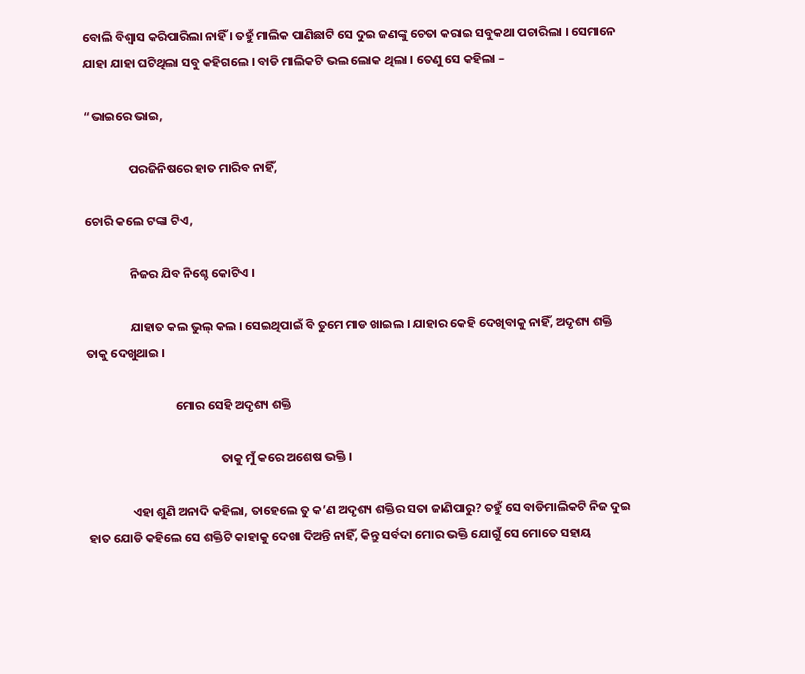ବୋଲି ବିଶ୍ୱାସ କରିପାରିଲା ନାହିଁ । ତହୁଁ ମାଲିକ ପାଣିଛାଟି ସେ ଦୁଇ ଜଣଙ୍କୁ ଚେତା କରାଇ ସବୁକଥା ପଚାରିଲା । ସେମାନେ ଯାହା ଯାହା ଘଟିଥିଲା ସବୁ କହିଗଲେ । ବାଡି ମାଲିକଟି ଭଲ ଲୋକ ଥିଲା । ତେଣୁ ସେ କହିଲା –

“ଭାଇରେ ଭାଇ,

                ପରଜିନିଷରେ ହାତ ମାରିବ ନାହିଁ,

ଚୋରି କଲେ ଟଙ୍କା ଟିଏ,

                ନିଜର ଯିବ ନିଶ୍ଚେ କୋଟିଏ ।

                ଯାହାତ କଲ ଭୁଲ୍ କଲ । ସେଇଥିପାଇଁ ବି ତୁମେ ମାଡ ଖାଇଲ । ଯାହାର କେହି ଦେଖିବାକୁ ନାହିଁ, ଅଦୃଶ୍ୟ ଶକ୍ତି ତାକୁ ଦେଖୁଥାଇ ।

                                ମୋର ସେହି ଅଦୃଶ୍ୟ ଶକ୍ତି

                                                ତାକୁ ମୁଁ କରେ ଅଶେଷ ଭକ୍ତି ।

                ଏହା ଶୁଣି ଅନାଦି କହିଲା, ତାହେଲେ ତୁ କ’ଣ ଅଦୃଶ୍ୟ ଶକ୍ତିର ସତା ଜାଣିପାରୁ? ତହୁଁ ସେ ବାଡିମାଲିକଟି ନିଜ ଦୁଇ ହାତ ଯୋଡି କହିଲେ ସେ ଶକ୍ତିଟି କାହାକୁ ଦେଖା ଦିଅନ୍ତି ନାହିଁ, କିନ୍ତୁ ସର୍ବଦା ମୋର ଭକ୍ତି ଯୋଗୁଁ ସେ ମୋତେ ସହାୟ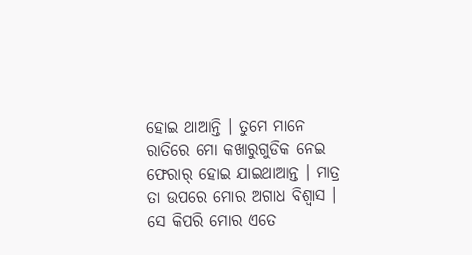ହୋଇ ଥାଆନ୍ତି । ତୁମେ ମାନେ ରାତିରେ ମୋ କଖାରୁଗୁଡିକ ନେଇ ଫେରାର୍ ହୋଇ ଯାଇଥାଆନ୍ତ । ମାତ୍ର ତା ଉପରେ ମୋର ଅଗାଧ ବିଶ୍ୱାସ । ସେ କିପରି ମୋର ଏତେ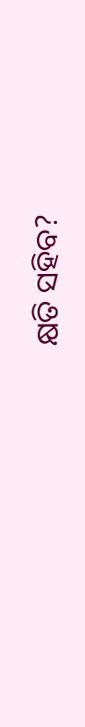କ୍ଷତି ସହିବ?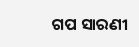ଗପ ସାରଣୀ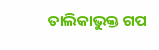ତାଲିକାଭୁକ୍ତ ଗପ